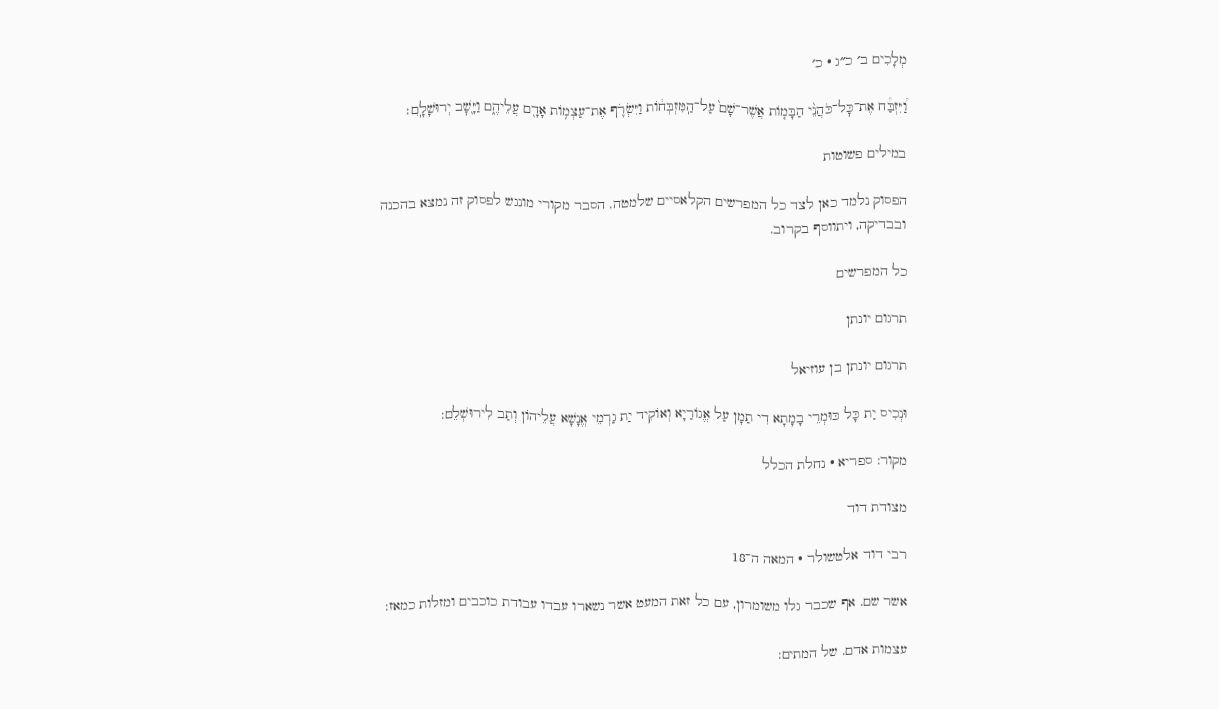מְלָכִים ב׳ כ״ג · כ׳

וַ֠יִּזְבַּ֠ח אֶת־כׇּל־כֹּהֲנֵ֨י הַבָּמ֤וֹת אֲשֶׁר־שָׁם֙ עַל־הַֽמִּזְבְּח֔וֹת וַיִּשְׂרֹ֛ף אֶת־עַצְמ֥וֹת אָדָ֖ם עֲלֵיהֶ֑ם וַיָּ֖שׇׁב יְרוּשָׁלָֽ͏ִם׃

במילים פשוטות

הפסוק נלמד כאן לצד כל המפרשים הקלאסיים שלמטה. הסבר מקורי מונגש לפסוק זה נמצא בהכנה ובבדיקה, ויתווסף בקרוב.

כל המפרשים

תרגום יונתן

תרגום יונתן בן עוזיאל

וּנְכִיס יַת כָּל כּוּמְרֵי בָמָתָא דִי תַמָן עַל אֱגוֹרַיָא וְאוֹקִיד יַת גַרְמֵי אֱנָשָׁא עֲלֵיהוֹן וְתַב לִירוּשְׁלֵם:

מקור: ספריא · נחלת הכלל

מצודת דוד

רבי דוד אלטשולר · המאה ה־18

אשר שם. אף שכבר גלו משומרון, עם כל זאת המעט אשר נשארו עבדו עבודת כוכבים ומזלות כמאז:

עצמות אדם. של המתים: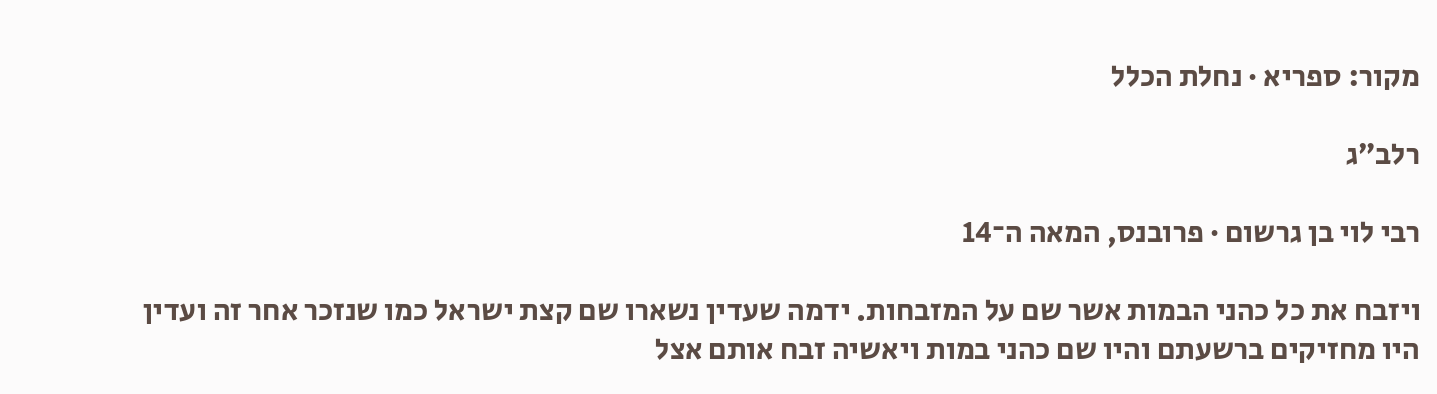מקור: ספריא · נחלת הכלל

רלב״ג

רבי לוי בן גרשום · פרובנס, המאה ה־14

ויזבח את כל כהני הבמות אשר שם על המזבחות. ידמה שעדין נשארו שם קצת ישראל כמו שנזכר אחר זה ועדין היו מחזיקים ברשעתם והיו שם כהני במות ויאשיה זבח אותם אצל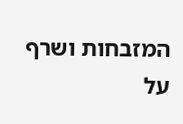המזבחות ושרף על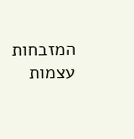המזבחות עצמות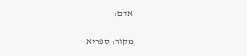אדם:

מקור: ספריא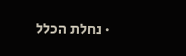· נחלת הכלל